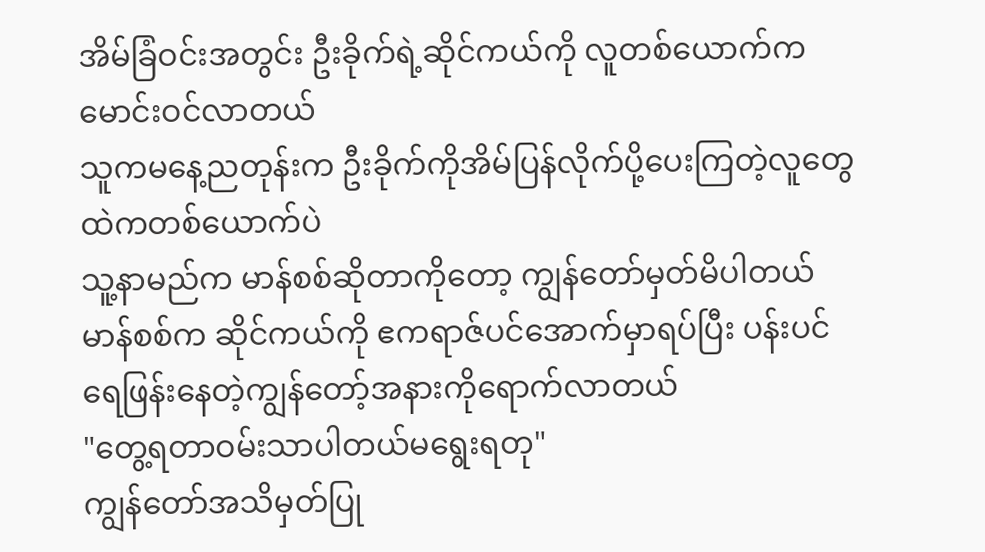အိမ်ခြံဝင်းအတွင်း ဦးခိုက်ရဲ့ဆိုင်ကယ်ကို လူတစ်ယောက်က မောင်းဝင်လာတယ်
သူကမနေ့ညတုန်းက ဦးခိုက်ကိုအိမ်ပြန်လိုက်ပို့ပေးကြတဲ့လူတွေထဲကတစ်ယောက်ပဲ
သူ့နာမည်က မာန်စစ်ဆိုတာကိုတော့ ကျွန်တော်မှတ်မိပါတယ်
မာန်စစ်က ဆိုင်ကယ်ကို ဧကရာဇ်ပင်အောက်မှာရပ်ပြီး ပန်းပင်ရေဖြန်းနေတဲ့ကျွန်တော့်အနားကိုရောက်လာတယ်
"တွေ့ရတာဝမ်းသာပါတယ်မရွေးရတု"
ကျွန်တော်အသိမှတ်ပြု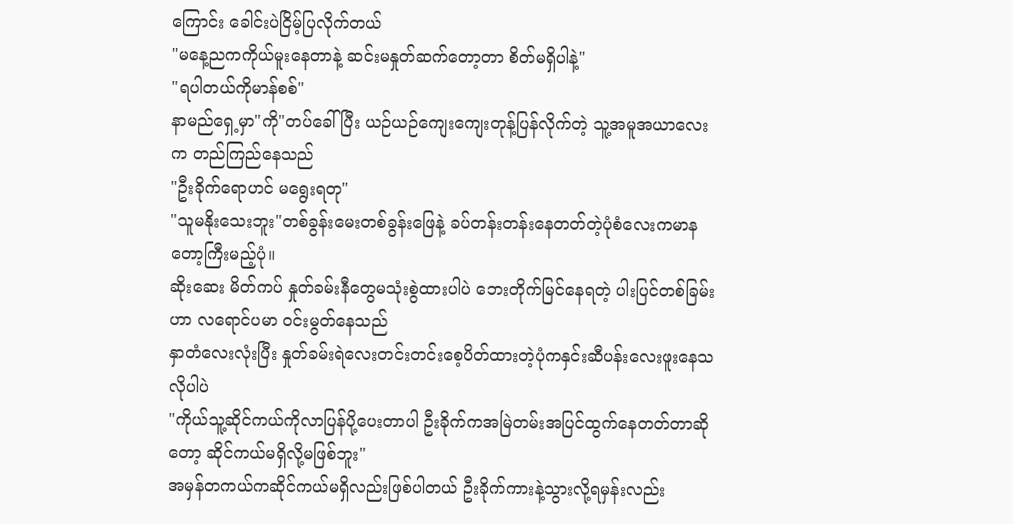ကြောင်း ခေါင်းပဲငြိမ့်ပြလိုက်တယ်
"မနေ့ညကကိုယ်မူးနေတာနဲ့ ဆင်းမနှုတ်ဆက်တော့တာ စိတ်မရှိပါနဲ့"
"ရပါတယ်ကိုမာန်စစ်"
နာမည်ရှေ့မှာ"ကို"တပ်ခေါ်ပြီး ယဉ်ယဉ်ကျေးကျေးတုန့်ပြန်လိုက်တဲ့ သူ့အမူအယာလေးက တည်ကြည်နေသည်
"ဦးခိုက်ရောဟင် မရွေးရတု"
"သူမနိုးသေးဘူး"တစ်ခွန်းမေးတစ်ခွန်းဖြေနဲ့ ခပ်တန်းတန်းနေတတ်တဲ့ပုံစံလေးကမာနတော့ကြီးမည့်ပုံ။
ဆိုးဆေး မိတ်ကပ် နှုတ်ခမ်းနီတွေမသုံးစွဲထားပါပဲ ဘေးတိုက်မြင်နေရတဲ့ ပါးပြင်တစ်ခြမ်းဟာ လရောင်ပမာ ဝင်းမွတ်နေသည်
နှာတံလေးလုံးပြီး နှုတ်ခမ်းရဲလေးတင်းတင်းစေ့ပိတ်ထားတဲ့ပုံကနှင်းဆီပန်းလေးဖူးနေသလိုပါပဲ
"ကိုယ်သူ့ဆိုင်ကယ်ကိုလာပြန်ပို့ပေးတာပါ ဦးခိုက်ကအမြဲတမ်းအပြင်ထွက်နေတတ်တာဆိုတော့ ဆိုင်ကယ်မရှိလို့မဖြစ်ဘူး"
အမှန်တကယ်ကဆိုင်ကယ်မရှိလည်းဖြစ်ပါတယ် ဦးခိုက်ကားနဲ့သွားလို့ရမှန်းလည်း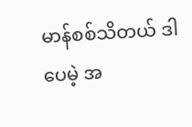မာန်စစ်သိတယ် ဒါပေမဲ့ အ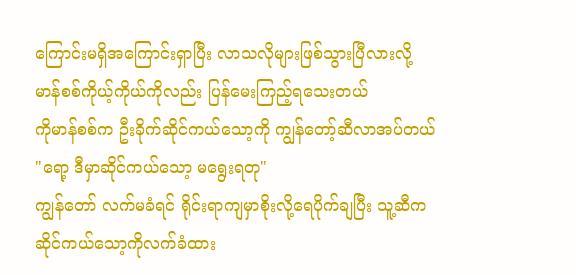ကြောင်းမရှိအကြောင်းရှာပြီး လာသလိုများဖြစ်သွားပြီလားလို့ မာန်စစ်ကိုယ့်ကိုယ်ကိုလည်း ပြန်မေးကြည့်ရသေးတယ်
ကိုမာန်စစ်က ဦးခိုက်ဆိုင်ကယ်သော့ကို ကျွန်တော့်ဆီလာအပ်တယ်
"ရော့ ဒီမှာဆိုင်ကယ်သော့ မရွေးရတု"
ကျွန်တော် လက်မခံရင် ရိုင်းရာကျမှာစိုးလို့ရေပိုက်ချပြီး သူ့ဆီကဆိုင်ကယ်သော့ကိုလက်ခံထား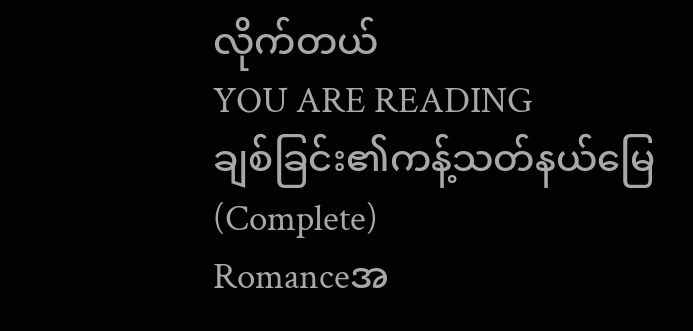လိုက်တယ်
YOU ARE READING
ချစ်ခြင်း၏ကန့်သတ်နယ်မြေ(Complete)
Romanceအ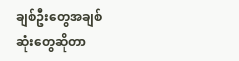ချစ်ဦးတွေအချစ်ဆုံးတွေဆိုတာ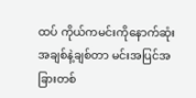ထပ် ကိုယ်ကမင်းကိုနောက်ဆုံးအချစ်နဲ့ချစ်တာ မင်းအပြင်အခြားတစ်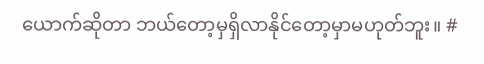ယောက်ဆိုတာ ဘယ်တော့မှရှိလာနိုင်တော့မှာမဟုတ်ဘူး။ #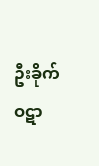ဦးခိုက်ဝဋာ